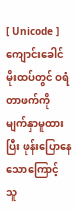[ Unicode ]
ကျောင်းခေါင်မိုးထပ်တွင် ဝရံတာဖက်ကို မျက်နှာမူထားပြီး ဖုန်းပြောနေသောကြောင့် သူ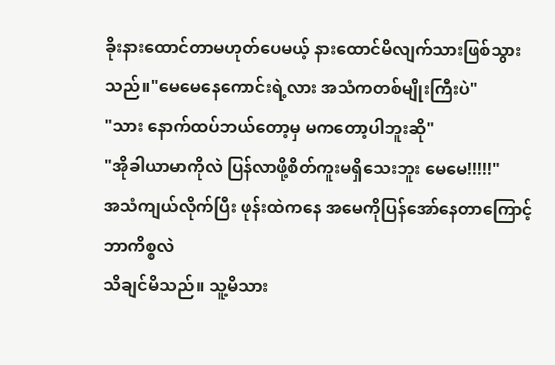ခိုးနားထောင်တာမဟုတ်ပေမယ့် နားထောင်မိလျက်သားဖြစ်သွားသည်။"မေမေနေကောင်းရဲ့လား အသံကတစ်မျိုးကြီးပဲ"
"သား နောက်ထပ်ဘယ်တော့မှ မကတော့ပါဘူးဆို"
"အိုခါယာမာကိုလဲ ပြန်လာဖို့စိတ်ကူးမရှိသေးဘူး မေမေ!!!!!"
အသံကျယ်လိုက်ပြီး ဖုန်းထဲကနေ အမေကိုပြန်အော်နေတာကြောင့် ဘာကိစ္စလဲ
သိချင်မိသည်။ သူ့မိသား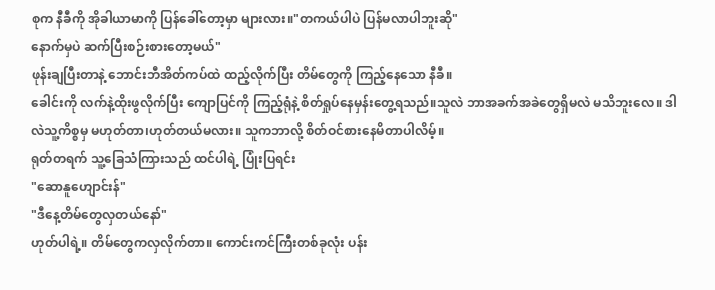စုက နီခီကို အိုခါယာမာကို ပြန်ခေါ်တော့မှာ များလား။"တကယ်ပါပဲ ပြန်မလာပါဘူးဆို"
နောက်မှပဲ ဆက်ပြီးစဉ်းစားတော့မယ်"
ဖုန်းချပြီးတာနဲ့ ဘောင်းဘီအိတ်ကပ်ထဲ ထည့်လိုက်ပြီး တိမ်တွေကို ကြည့်နေသော နီခီ။
ခေါင်းကို လက်နဲ့ထိုးဖွလိုက်ပြီး ကျောပြင်ကို ကြည့်ရုံနဲ့ စိတ်ရှုပ်နေမှန်းတွေ့ရသည်။သူလဲ ဘာအခက်အခဲတွေရှိမလဲ မသိဘူးလေ။ ဒါလဲသူ့ကိစ္စမှ မဟုတ်တာ၊ဟုတ်တယ်မလား။ သူကဘာလို့ စိတ်ဝင်စားနေမိတာပါလိမ့်။
ရုတ်တရက် သူ့ခြေသံကြားသည် ထင်ပါရဲ့ ပြုံးပြရင်း
"ဆောနူဟျောင်းန်"
"ဒီနေ့တိမ်တွေလှတယ်နော်"
ဟုတ်ပါရဲ့။ တိမ်တွေကလှလိုက်တာ။ ကောင်းကင်ကြီးတစ်ခုလုံး ပန်း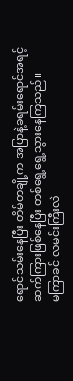ရောင်သမ်းနေပြီး တိမ်တချို့က အပြာနဲ့ခရမ်းရောင်အရင့် ဆက်ကြားဖြစ်နေပြီး တစ်ရွေ့ရွေ့သွားနေကြသည်။
မကြာခင် လမင်းကြီးလဲ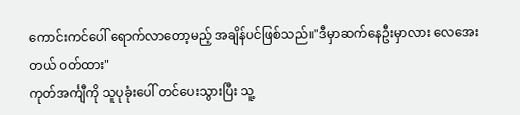ကောင်းကင်ပေါ် ရောက်လာတော့မည့် အချိန်ပင်ဖြစ်သည်။"ဒီမှာဆက်နေဦးမှာလား လေအေးတယ် ဝတ်ထား"
ကုတ်အင်္ကျီကို သူပုခုံးပေါ် တင်ပေးသွားပြီး သူ့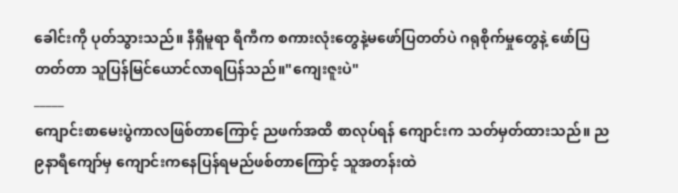ခေါင်းကို ပုတ်သွားသည်။ နီရှီမူရာ ရီကီက စကားလုံးတွေနဲ့မဖော်ပြတတ်ပဲ ဂရုစိုက်မှုတွေနဲ့ ဖော်ပြတတ်တာ သူပြန်မြင်ယောင်လာရပြန်သည်။"ကျေးဇူးပဲ"
_____
ကျောင်းစာမေးပွဲကာလဖြစ်တာကြောင့် ညဖက်အထိ စာလုပ်ရန် ကျောင်းက သတ်မှတ်ထားသည်။ ည၉နာရီကျော်မှ ကျောင်းကနေပြန်ရမည်ဖစ်တာကြောင့် သူအတန်းထဲ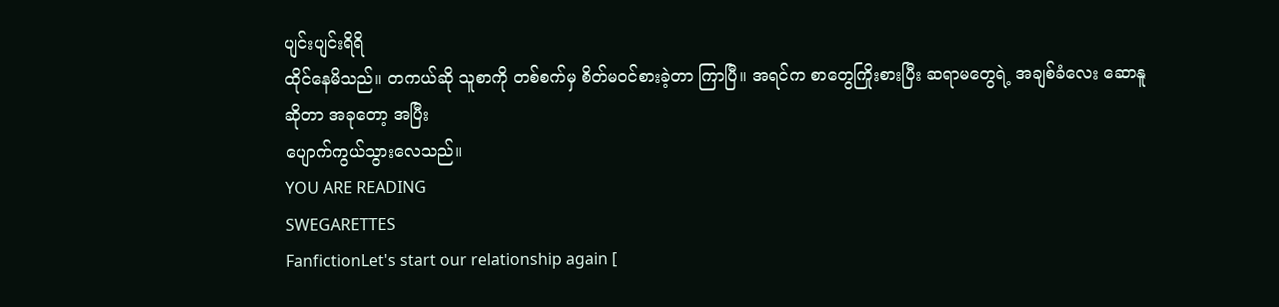ပျင်းပျင်းရိရိ
ထိုင်နေမိသည်။ တကယ်ဆို သူစာကို တစ်စက်မှ စိတ်မဝင်စားခဲ့တာ ကြာပြီ။ အရင်က စာတွေကြိုးစားပြီး ဆရာမတွေရဲ့ အချစ်ခံလေး ဆောနူဆိုတာ အခုတော့ အပြီး
ပျောက်ကွယ်သွားလေသည်။
YOU ARE READING
SWEGARETTES
FanfictionLet's start our relationship again [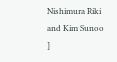Nishimura Riki and Kim Sunoo ]